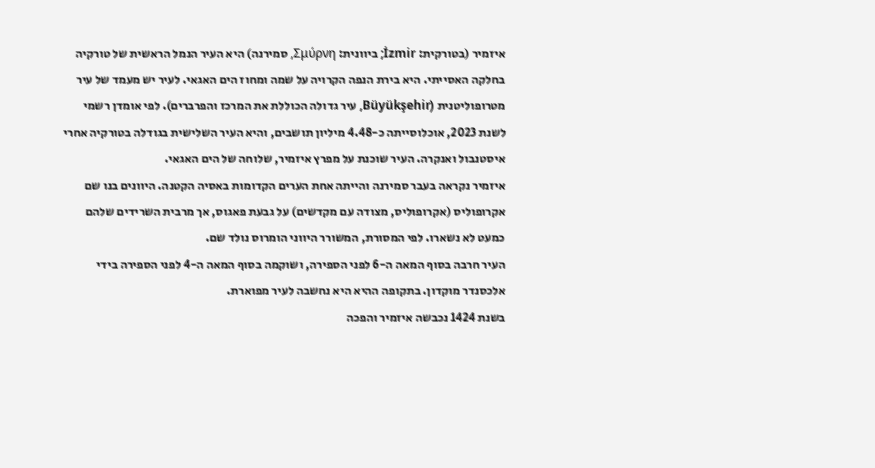איזמיר (בטורקית: İzmir; ביוונית: Σμύρνη, סמירנה) היא העיר הנמל הראשית של טורקיה בחלקה האסייתי. היא בירת הנפה הקרויה על שמה ומחוז הים האגאי. לעיר יש מעמד של עיר מטרופוליטנית (Büyükşehir, עיר גדולה הכוללת את המרכז והפרברים). לפי אומדן רשמי לשנת 2023, אוכלוסייתה כ-4.48 מיליון תושבים, והיא העיר השלישית בגודלה בטורקיה אחרי איסטנבול ואנקרה. העיר שוכנת על מפרץ איזמיר, שלוחה של הים האגאי.
איזמיר נקראה בעבר סמירנה והייתה אחת הערים הקדומות באסיה הקטנה. היוונים בנו שם אקרופוליס (אקרופוליס, מצודה עם מקדשים) על גבעת פאגוס, אך מרבית השרידים שלהם כמעט לא נשארו. לפי המסורת, המשורר היווני הומרוס נולד שם.
העיר חרבה בסוף המאה ה-6 לפני הספירה, ושוקמה בסוף המאה ה-4 לפני הספירה בידי אלכסנדר מוקדון. בתקופה ההיא היא נחשבה לעיר מפוארת.
בשנת 1424 נכבשה איזמיר והפכה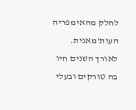לחלק מהאימפריה העות'מאנית. לאורך השנים חיו בה טורקים ובעלי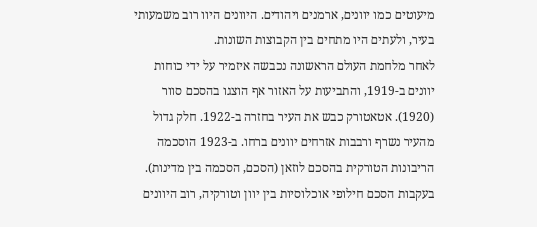מיעוטים כמו יוונים, ארמנים ויהודים. היוונים היוו רוב משמעותי בעיר, ולעתים היו מתחים בין הקבוצות השונות.
לאחר מלחמת העולם הראשונה נכבשה איזמיר על ידי כוחות יוונים ב-1919, והתביעות על האזור אף הוצגו בהסכם סוור (1920). אטאטורק כבש את העיר בחזרה ב-1922. חלק גדול מהעיר נשרף ורבבות אזרחים יוונים ברחו. ב-1923 הוסכמה הריבונות הטורקית בהסכם לוזאן (הסכם, הסכמה בין מדינות). בעקבות הסכם חילופי אוכלוסיות בין יוון וטורקיה, רוב היוונים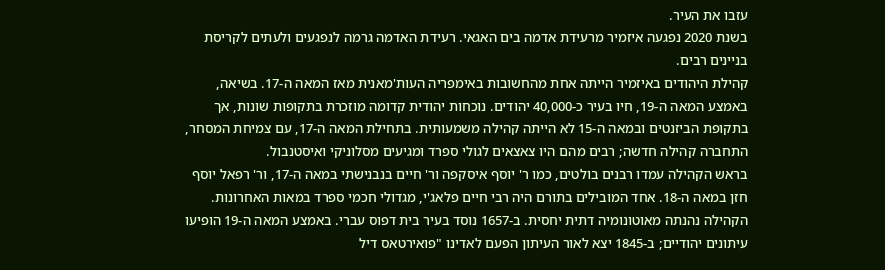עזבו את העיר.
בשנת 2020 נפגעה איזמיר מרעידת אדמה בים האגאי. רעידת האדמה גרמה לנפגעים ולעתים לקריסת בניינים רבים.
קהילת היהודים באיזמיר הייתה אחת מהחשובות באימפריה העות'מאנית מאז המאה ה-17. בשיאה, באמצע המאה ה-19, חיו בעיר כ-40,000 יהודים. נוכחות יהודית קדומה מוזכרת בתקופות שונות, אך בתקופת הביזנטים ובמאה ה-15 לא הייתה קהילה משמעותית. בתחילת המאה ה-17, עם צמיחת המסחר, התחברה קהילה חדשה; רבים מהם היו צאצאים לגולי ספרד ומגיעים מסלוניקי ואיסטנבול.
בראש הקהילה עמדו רבנים בולטים, כמו ר' יוסף איסקפה ור' חיים בנבנישתי במאה ה-17, ור' רפאל יוסף חזן במאה ה-18. אחד המובילים בתורם היה רבי חיים פלאג'י, מגדולי חכמי ספרד במאות האחרונות.
הקהילה נהנתה מאוטונומיה דתית יחסית. ב-1657 נוסד בעיר בית דפוס עברי. באמצע המאה ה-19 הופיעו עיתונים יהודיים; ב-1845 יצא לאור העיתון הפעם לאדינו "פואירטאס דיל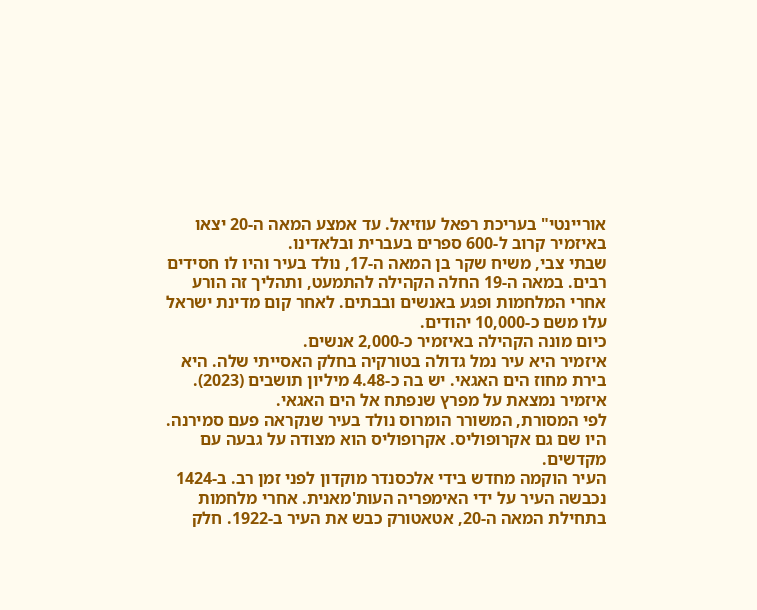אוריינטי" בעריכת רפאל עוזיאל. עד אמצע המאה ה-20 יצאו באיזמיר קרוב ל-600 ספרים בעברית ובלאדינו.
שבתי צבי, משיח שקר בן המאה ה-17, נולד בעיר והיו לו חסידים רבים. במאה ה-19 החלה הקהילה להתמעט, ותהליך זה הורע אחרי המלחמות ופגע באנשים ובבתים. לאחר קום מדינת ישראל עלו משם כ-10,000 יהודים.
כיום מונה הקהילה באיזמיר כ-2,000 אנשים.
איזמיר היא עיר נמל גדולה בטורקיה בחלק האסייתי שלה. היא בירת מחוז הים האגאי. יש בה כ-4.48 מיליון תושבים (2023). איזמיר נמצאת על מפרץ שנפתח אל הים האגאי.
לפי המסורת, המשורר הומרוס נולד בעיר שנקראה פעם סמירנה. היו שם גם אקרופוליס. אקרופוליס הוא מצודה על גבעה עם מקדשים.
העיר הוקמה מחדש בידי אלכסנדר מוקדון לפני זמן רב. ב-1424 נכבשה העיר על ידי האימפריה העות'מאנית. אחרי מלחמות בתחילת המאה ה-20, אטאטורק כבש את העיר ב-1922. חלק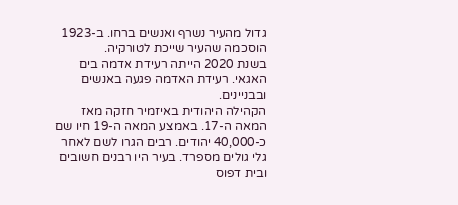גדול מהעיר נשרף ואנשים ברחו. ב-1923 הוסכמה שהעיר שייכת לטורקיה.
בשנת 2020 הייתה רעידת אדמה בים האגאי. רעידת האדמה פגעה באנשים ובבניינים.
הקהילה היהודית באיזמיר חזקה מאז המאה ה-17. באמצע המאה ה-19 חיו שם כ-40,000 יהודים. רבים הגרו לשם לאחר גלי גולים מספרד. בעיר היו רבנים חשובים ובית דפוס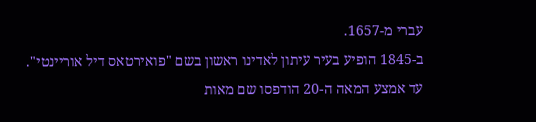עברי מ-1657.
ב-1845 הופיע בעיר עיתון לאדינו ראשון בשם "פואירטאס דיל אוריינטי". עד אמצע המאה ה-20 הודפסו שם מאות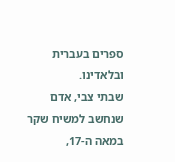ספרים בעברית ובלאדינו.
שבתי צבי, אדם שנחשב למשיח שקר במאה ה-17,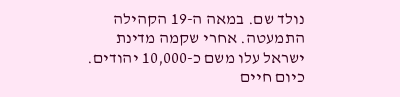נולד שם. במאה ה-19 הקהילה התמעטה. אחרי שקמה מדינת ישראל עלו משם כ-10,000 יהודים.
כיום חיים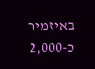באיזמיר כ-2,000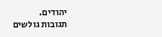יהודים.
תגובות גולשים